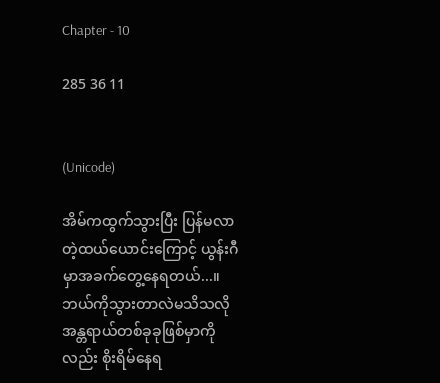Chapter - 10

285 36 11


(Unicode)

အိမ်က‌ထွက်သွားပြီး ပြန်မလာတဲ့ထယ်ယောင်းကြောင့် ယွန်းဂီမှာအခက်တွေ့နေရတယ်...။ ဘယ်ကိုသွားတာလဲမသိသလို အန္တရာယ်တစ်ခုခုဖြစ်မှာကိုလည်း စိုးရိမ်နေရ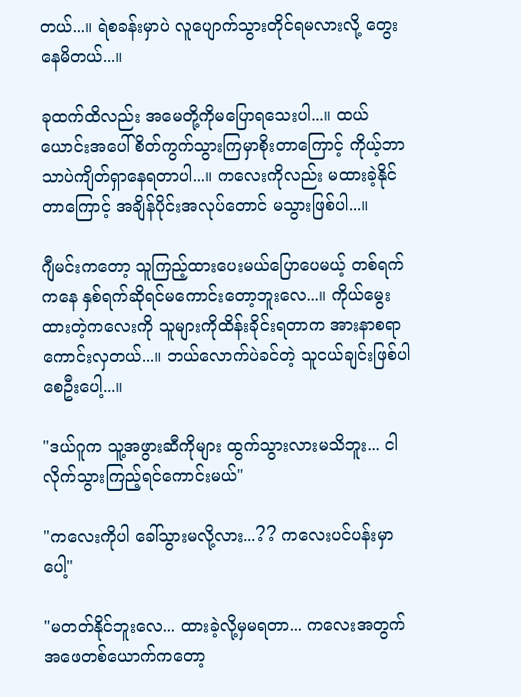တယ်...။ ရဲစခန်းမှာပဲ လူပျောက်သွားတိုင်ရမလားလို့ တွေးနေမိတယ်...။

ခုထက်ထိလည်း အမေတို့ကို‌မပြောရ‌သေးပါ...။ ထယ်ယောင်းအပေါ် စိတ်ကွက်သွားကြမှာစိုးတာကြောင့် ကိုယ့်ဘာသာပဲကျိတ်ရှာနေရတာပါ...။ ကလေးကိုလည်း မထားခဲ့နိုင်တာကြောင့် အချိန်ပိုင်းအလုပ်တောင် မသွားဖြစ်ပါ...။

ဂျီမင်းကတော့ သူကြည့်ထားပေးမယ်ပြောပေမယ့် တစ်ရက်ကနေ နှစ်ရက်ဆိုရင်မ‌ကောင်းတော့ဘူးလေ...။ ကိုယ်မွေးထားတဲ့ကလေးကို သူများကိုထိန်းခိုင်းရတာက အားနာစရာကောင်းလှတယ်...။ ဘယ်လောက်ပဲခင်တဲ့ သူငယ်ချင်းဖြစ်ပါစေဦးပေါ့...။

"ဒယ်ဂူက သူ့အဖွားဆီကိုများ ထွက်သွားလားမသိဘူး... ငါလိုက်သွားကြည့်ရင်ကောင်းမယ်"

"ကလေးကိုပါ ခေါ်သွားမလို့လား...?? ကလေးပင်ပန်းမှာပေါ့"

"မတတ်နိုင်ဘူးလေ... ထားခဲ့လို့မှမရတာ... ကလေးအတွက် အဖေတစ်ယောက်ကတော့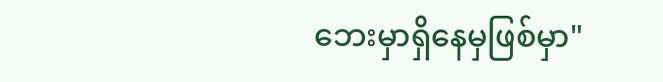ဘေးမှာရှိနေမှဖြစ်မှာ"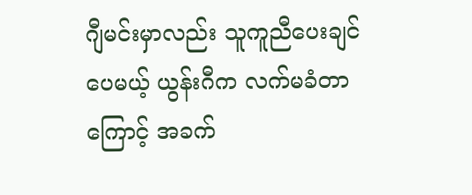ဂျီမင်းမှာလည်း သူကူညီပေးချင်ပေမယ့် ယွန်းဂီက လက်မခံတာကြောင့် အခက်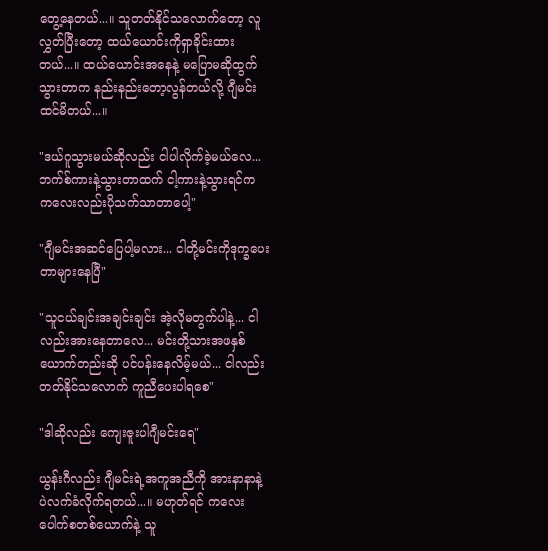တွေ့နေတယ်...။ သူတတ်နိုင်သလောက်တော့ လူလွှတ်ပြီးတော့ ထယ်ယောင်းကိုရှာခိုင်းထားတယ်...။ ထယ်‌ယောင်းအနေနဲ့ မပြောမဆိုထွက်သွားတာက နည်းနည်းတော့လွန်တယ်လို့ ဂျီမင်းထင်မိတယ်...။

"ဒယ်ဂူသွားမယ်ဆိုလည်း ငါပါလိုက်ခဲ့မယ်လေ... ဘက်စ်ကားနဲ့သွားတာထက် ငါ့ကားနဲ့သွားရင်က ကလေးလည်းပိုသက်သာတာပေါ့"

"ဂျီမင်းအဆင်ပြေပါ့မလား... ငါတို့မင်းကိုဒုက္ခပေးတာများနေပြီ"

"သူငယ်ချင်းအချင်းချင်း အဲ့လိုမတွက်ပါနဲ့... ငါလည်းအားနေတာလေ... မင်းတို့သားအဖနှစ်ယောက်တည်းဆို ပင်ပန်းနေလိမ့်မယ်... ငါလည်းတတ်နိုင်သလောက် ကူညီပေးပါရစေ"

"ဒါဆိုလည်း ကျေးဇူးပါဂျီမင်းရေ"

ယွန်းဂီလည်း ဂျီမင်းရဲ့အကူအညီကို အားနာနာနဲ့ပဲလက်ခံလိုက်ရတယ်...။ မဟုတ်ရင် ကလေးပေါက်စတစ်ယောက်နဲ့ သူ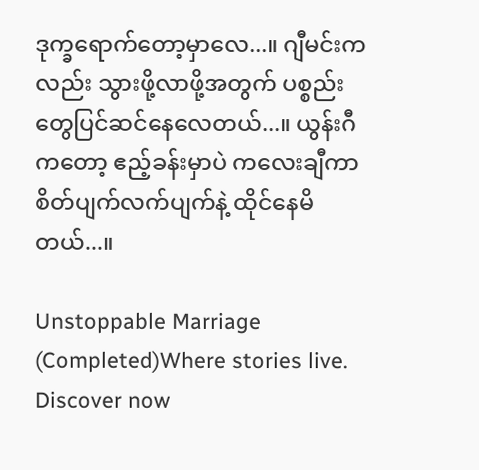ဒုက္ခရောက်တော့မှာလေ...။ ဂျီမင်းကလည်း သွားဖို့လာဖို့အတွက် ပစ္စည်းတွေပြင်ဆင်နေလေတယ်...။ ယွန်းဂီကတော့ ဧည့်ခန်းမှာပဲ ကလေးချီကာ စိတ်ပျက်လက်ပျက်နဲ့ ထိုင်နေမိတယ်...။

Unstoppable Marriage (Completed)Where stories live. Discover now